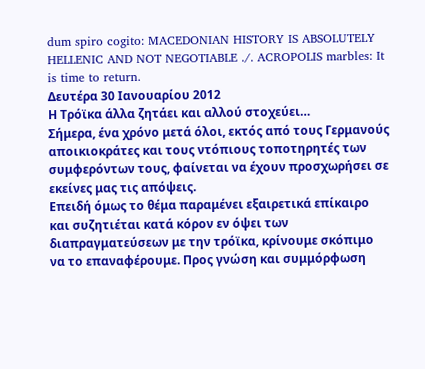dum spiro cogito: MACEDONIAN HISTORY IS ABSOLUTELY HELLENIC AND NOT NEGOTIABLE ./. ACROPOLIS marbles: It is time to return.
Δευτέρα 30 Ιανουαρίου 2012
Η Τρόϊκα άλλα ζητάει και αλλού στοχεύει…
Σήμερα, ένα χρόνο μετά όλοι, εκτός από τους Γερμανούς αποικιοκράτες και τους ντόπιους τοποτηρητές των συμφερόντων τους, φαίνεται να έχουν προσχωρήσει σε εκείνες μας τις απόψεις.
Επειδή όμως το θέμα παραμένει εξαιρετικά επίκαιρο και συζητιέται κατά κόρον εν όψει των διαπραγματεύσεων με την τρόϊκα, κρίνουμε σκόπιμο να το επαναφέρουμε. Προς γνώση και συμμόρφωση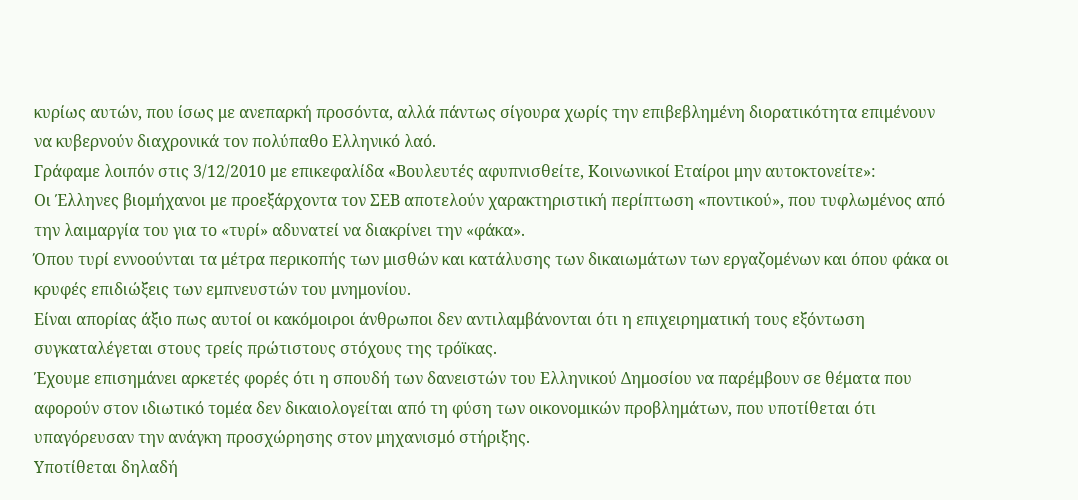κυρίως αυτών, που ίσως με ανεπαρκή προσόντα, αλλά πάντως σίγουρα χωρίς την επιβεβλημένη διορατικότητα επιμένουν να κυβερνούν διαχρονικά τον πολύπαθο Ελληνικό λαό.
Γράφαμε λοιπόν στις 3/12/2010 με επικεφαλίδα «Βουλευτές αφυπνισθείτε, Κοινωνικοί Εταίροι μην αυτοκτονείτε»:
Οι Έλληνες βιομήχανοι με προεξάρχοντα τον ΣΕΒ αποτελούν χαρακτηριστική περίπτωση «ποντικού», που τυφλωμένος από την λαιμαργία του για το «τυρί» αδυνατεί να διακρίνει την «φάκα».
Όπου τυρί εννοούνται τα μέτρα περικοπής των μισθών και κατάλυσης των δικαιωμάτων των εργαζομένων και όπου φάκα οι κρυφές επιδιώξεις των εμπνευστών του μνημονίου.
Είναι απορίας άξιο πως αυτοί οι κακόμοιροι άνθρωποι δεν αντιλαμβάνονται ότι η επιχειρηματική τους εξόντωση συγκαταλέγεται στους τρείς πρώτιστους στόχους της τρόϊκας.
Έχουμε επισημάνει αρκετές φορές ότι η σπουδή των δανειστών του Ελληνικού Δημοσίου να παρέμβουν σε θέματα που αφορούν στον ιδιωτικό τομέα δεν δικαιολογείται από τη φύση των οικονομικών προβλημάτων, που υποτίθεται ότι υπαγόρευσαν την ανάγκη προσχώρησης στον μηχανισμό στήριξης.
Υποτίθεται δηλαδή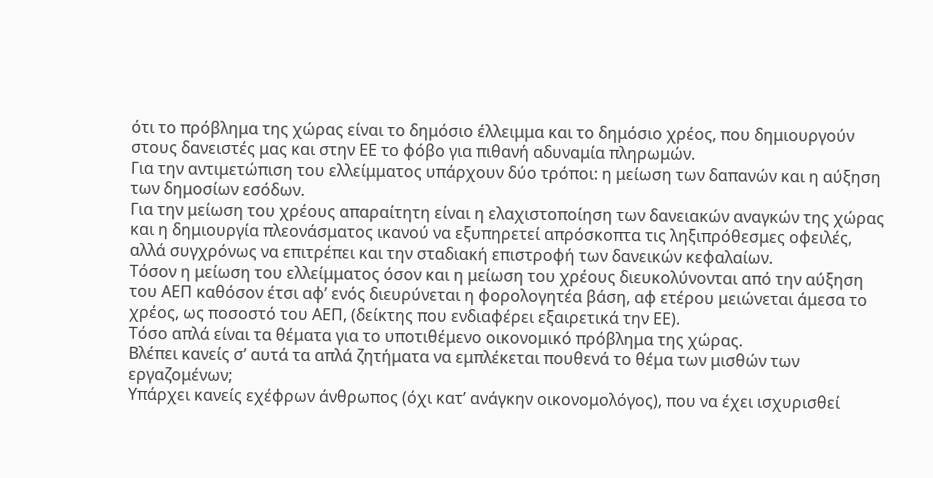ότι το πρόβλημα της χώρας είναι το δημόσιο έλλειμμα και το δημόσιο χρέος, που δημιουργούν στους δανειστές μας και στην ΕΕ το φόβο για πιθανή αδυναμία πληρωμών.
Για την αντιμετώπιση του ελλείμματος υπάρχουν δύο τρόποι: η μείωση των δαπανών και η αύξηση των δημοσίων εσόδων.
Για την μείωση του χρέους απαραίτητη είναι η ελαχιστοποίηση των δανειακών αναγκών της χώρας και η δημιουργία πλεονάσματος ικανού να εξυπηρετεί απρόσκοπτα τις ληξιπρόθεσμες οφειλές, αλλά συγχρόνως να επιτρέπει και την σταδιακή επιστροφή των δανεικών κεφαλαίων.
Τόσον η μείωση του ελλείμματος όσον και η μείωση του χρέους διευκολύνονται από την αύξηση του ΑΕΠ καθόσον έτσι αφ’ ενός διευρύνεται η φορολογητέα βάση, αφ ετέρου μειώνεται άμεσα το χρέος, ως ποσοστό του ΑΕΠ, (δείκτης που ενδιαφέρει εξαιρετικά την ΕΕ).
Τόσο απλά είναι τα θέματα για το υποτιθέμενο οικονομικό πρόβλημα της χώρας.
Βλέπει κανείς σ’ αυτά τα απλά ζητήματα να εμπλέκεται πουθενά το θέμα των μισθών των εργαζομένων;
Υπάρχει κανείς εχέφρων άνθρωπος (όχι κατ’ ανάγκην οικονομολόγος), που να έχει ισχυρισθεί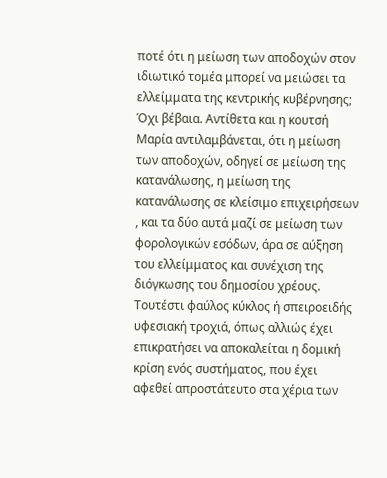ποτέ ότι η μείωση των αποδοχών στον ιδιωτικό τομέα μπορεί να μειώσει τα ελλείμματα της κεντρικής κυβέρνησης;
Όχι βέβαια. Αντίθετα και η κουτσή Μαρία αντιλαμβάνεται, ότι η μείωση των αποδοχών, οδηγεί σε μείωση της κατανάλωσης, η μείωση της κατανάλωσης σε κλείσιμο επιχειρήσεων , και τα δύο αυτά μαζί σε μείωση των φορολογικών εσόδων, άρα σε αύξηση του ελλείμματος και συνέχιση της διόγκωσης του δημοσίου χρέους. Τουτέστι φαύλος κύκλος ή σπειροειδής υφεσιακή τροχιά, όπως αλλιώς έχει επικρατήσει να αποκαλείται η δομική κρίση ενός συστήματος, που έχει αφεθεί απροστάτευτο στα χέρια των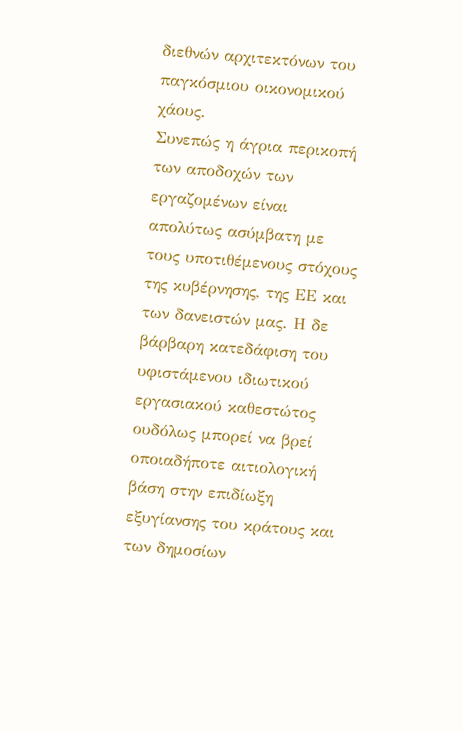διεθνών αρχιτεκτόνων του παγκόσμιου οικονομικού χάους.
Συνεπώς η άγρια περικοπή των αποδοχών των εργαζομένων είναι απολύτως ασύμβατη με τους υποτιθέμενους στόχους της κυβέρνησης, της ΕΕ και των δανειστών μας. Η δε βάρβαρη κατεδάφιση του υφιστάμενου ιδιωτικού εργασιακού καθεστώτος ουδόλως μπορεί να βρεί οποιαδήποτε αιτιολογική βάση στην επιδίωξη εξυγίανσης του κράτους και των δημοσίων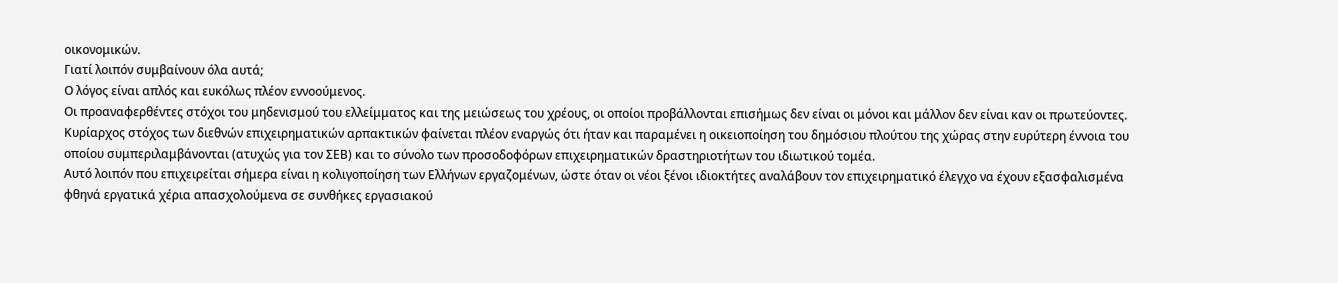οικονομικών.
Γιατί λοιπόν συμβαίνουν όλα αυτά;
Ο λόγος είναι απλός και ευκόλως πλέον εννοούμενος.
Οι προαναφερθέντες στόχοι του μηδενισμού του ελλείμματος και της μειώσεως του χρέους, οι οποίοι προβάλλονται επισήμως δεν είναι οι μόνοι και μάλλον δεν είναι καν οι πρωτεύοντες.
Κυρίαρχος στόχος των διεθνών επιχειρηματικών αρπακτικών φαίνεται πλέον εναργώς ότι ήταν και παραμένει η οικειοποίηση του δημόσιου πλούτου της χώρας στην ευρύτερη έννοια του οποίου συμπεριλαμβάνονται (ατυχώς για τον ΣΕΒ) και το σύνολο των προσοδοφόρων επιχειρηματικών δραστηριοτήτων του ιδιωτικού τομέα.
Αυτό λοιπόν που επιχειρείται σήμερα είναι η κολιγοποίηση των Ελλήνων εργαζομένων, ώστε όταν οι νέοι ξένοι ιδιοκτήτες αναλάβουν τον επιχειρηματικό έλεγχο να έχουν εξασφαλισμένα φθηνά εργατικά χέρια απασχολούμενα σε συνθήκες εργασιακού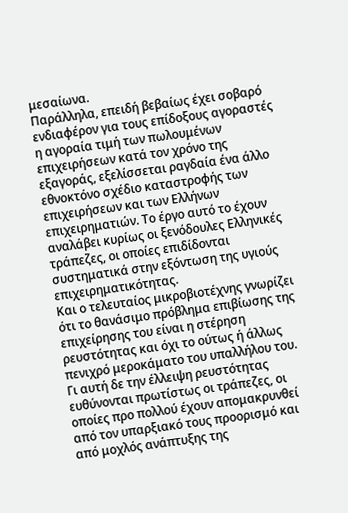μεσαίωνα.
Παράλληλα, επειδή βεβαίως έχει σοβαρό ενδιαφέρον για τους επίδοξους αγοραστές η αγοραία τιμή των πωλουμένων επιχειρήσεων κατά τον χρόνο της εξαγοράς, εξελίσσεται ραγδαία ένα άλλο εθνοκτόνο σχέδιο καταστροφής των επιχειρήσεων και των Ελλήνων επιχειρηματιών. Το έργο αυτό το έχουν αναλάβει κυρίως οι ξενόδουλες Ελληνικές τράπεζες, οι οποίες επιδίδονται συστηματικά στην εξόντωση της υγιούς επιχειρηματικότητας.
Και ο τελευταίος μικροβιοτέχνης γνωρίζει ότι το θανάσιμο πρόβλημα επιβίωσης της επιχείρησης του είναι η στέρηση ρευστότητας και όχι το ούτως ή άλλως πενιχρό μεροκάματο του υπαλλήλου του.
Γι αυτή δε την έλλειψη ρευστότητας ευθύνονται πρωτίστως οι τράπεζες, οι οποίες προ πολλού έχουν απομακρυνθεί από τον υπαρξιακό τους προορισμό και από μοχλός ανάπτυξης της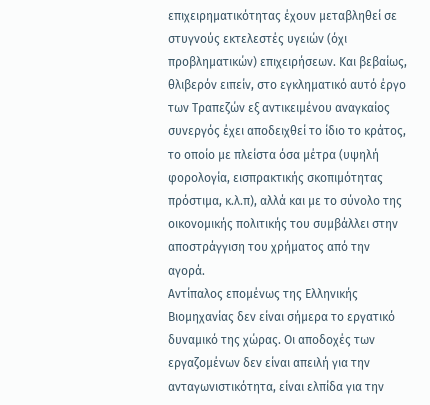επιχειρηματικότητας έχουν μεταβληθεί σε στυγνούς εκτελεστές υγειών (όχι προβληματικών) επιχειρήσεων. Και βεβαίως, θλιβερόν ειπείν, στο εγκληματικό αυτό έργο των Τραπεζών εξ αντικειμένου αναγκαίος συνεργός έχει αποδειχθεί το ίδιο το κράτος, το οποίο με πλείστα όσα μέτρα (υψηλή φορολογία, εισπρακτικής σκοπιμότητας πρόστιμα, κ.λ.π), αλλά και με το σύνολο της οικονομικής πολιτικής του συμβάλλει στην αποστράγγιση του χρήματος από την αγορά.
Αντίπαλος επομένως της Ελληνικής Βιομηχανίας δεν είναι σήμερα το εργατικό δυναμικό της χώρας. Οι αποδοχές των εργαζομένων δεν είναι απειλή για την ανταγωνιστικότητα, είναι ελπίδα για την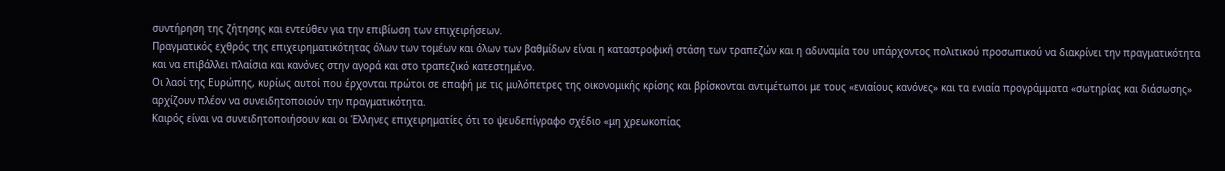συντήρηση της ζήτησης και εντεύθεν για την επιβίωση των επιχειρήσεων.
Πραγματικός εχθρός της επιχειρηματικότητας όλων των τομέων και όλων των βαθμίδων είναι η καταστροφική στάση των τραπεζών και η αδυναμία του υπάρχοντος πολιτικού προσωπικού να διακρίνει την πραγματικότητα και να επιβάλλει πλαίσια και κανόνες στην αγορά και στο τραπεζικό κατεστημένο.
Οι λαοί της Ευρώπης, κυρίως αυτοί που έρχονται πρώτοι σε επαφή με τις μυλόπετρες της οικονομικής κρίσης και βρίσκονται αντιμέτωποι με τους «ενιαίους κανόνες» και τα ενιαία προγράμματα «σωτηρίας και διάσωσης» αρχίζουν πλέον να συνειδητοποιούν την πραγματικότητα.
Καιρός είναι να συνειδητοποιήσουν και οι Έλληνες επιχειρηματίες ότι το ψευδεπίγραφο σχέδιο «μη χρεωκοπίας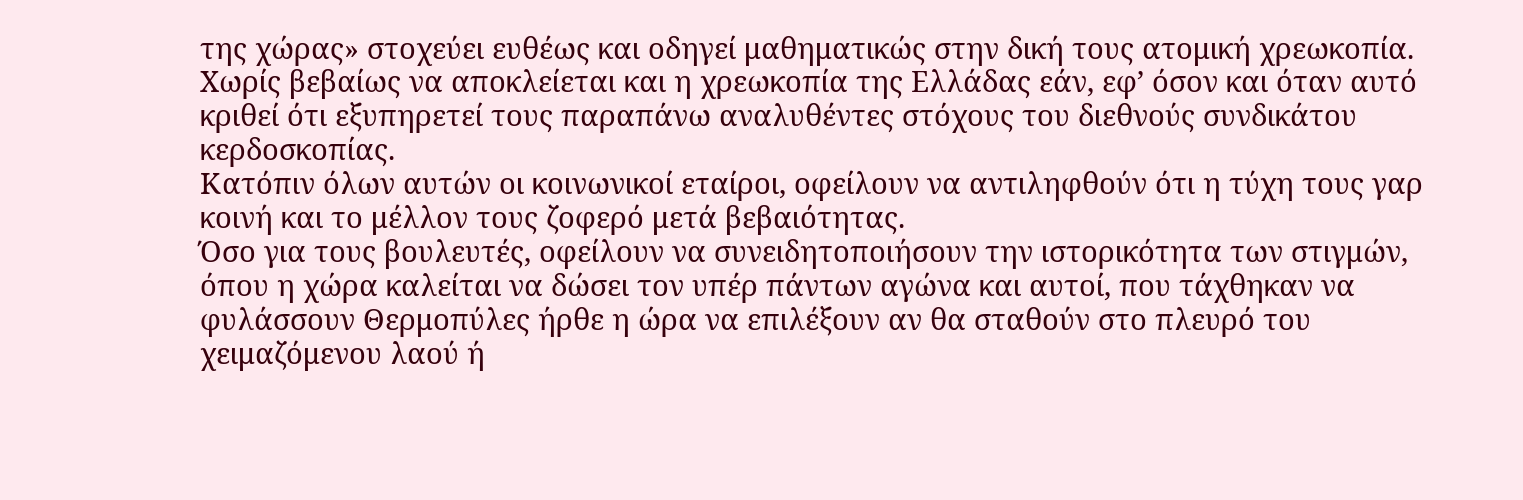της χώρας» στοχεύει ευθέως και οδηγεί μαθηματικώς στην δική τους ατομική χρεωκοπία.
Χωρίς βεβαίως να αποκλείεται και η χρεωκοπία της Ελλάδας εάν, εφ’ όσον και όταν αυτό κριθεί ότι εξυπηρετεί τους παραπάνω αναλυθέντες στόχους του διεθνούς συνδικάτου κερδοσκοπίας.
Κατόπιν όλων αυτών οι κοινωνικοί εταίροι, οφείλουν να αντιληφθούν ότι η τύχη τους γαρ κοινή και το μέλλον τους ζοφερό μετά βεβαιότητας.
Όσο για τους βουλευτές, οφείλουν να συνειδητοποιήσουν την ιστορικότητα των στιγμών, όπου η χώρα καλείται να δώσει τον υπέρ πάντων αγώνα και αυτοί, που τάχθηκαν να φυλάσσουν Θερμοπύλες ήρθε η ώρα να επιλέξουν αν θα σταθούν στο πλευρό του χειμαζόμενου λαού ή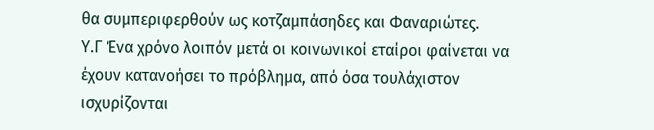θα συμπεριφερθούν ως κοτζαμπάσηδες και Φαναριώτες.
Υ.Γ Ένα χρόνο λοιπόν μετά οι κοινωνικοί εταίροι φαίνεται να έχουν κατανοήσει το πρόβλημα, από όσα τουλάχιστον ισχυρίζονται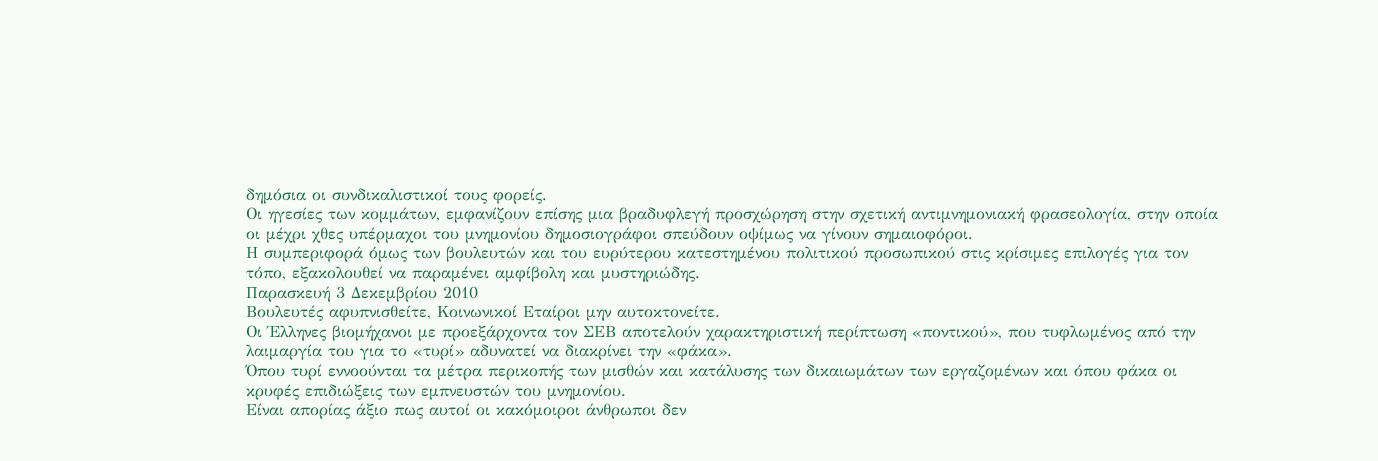δημόσια οι συνδικαλιστικοί τους φορείς.
Οι ηγεσίες των κομμάτων, εμφανίζουν επίσης μια βραδυφλεγή προσχώρηση στην σχετική αντιμνημονιακή φρασεολογία, στην οποία οι μέχρι χθες υπέρμαχοι του μνημονίου δημοσιογράφοι σπεύδουν οψίμως να γίνουν σημαιοφόροι.
Η συμπεριφορά όμως των βουλευτών και του ευρύτερου κατεστημένου πολιτικού προσωπικού στις κρίσιμες επιλογές για τον τόπο, εξακολουθεί να παραμένει αμφίβολη και μυστηριώδης.
Παρασκευή 3 Δεκεμβρίου 2010
Βουλευτές αφυπνισθείτε, Κοινωνικοί Εταίροι μην αυτοκτονείτε.
Οι Έλληνες βιομήχανοι με προεξάρχοντα τον ΣΕΒ αποτελούν χαρακτηριστική περίπτωση «ποντικού», που τυφλωμένος από την λαιμαργία του για το «τυρί» αδυνατεί να διακρίνει την «φάκα».
Όπου τυρί εννοούνται τα μέτρα περικοπής των μισθών και κατάλυσης των δικαιωμάτων των εργαζομένων και όπου φάκα οι κρυφές επιδιώξεις των εμπνευστών του μνημονίου.
Είναι απορίας άξιο πως αυτοί οι κακόμοιροι άνθρωποι δεν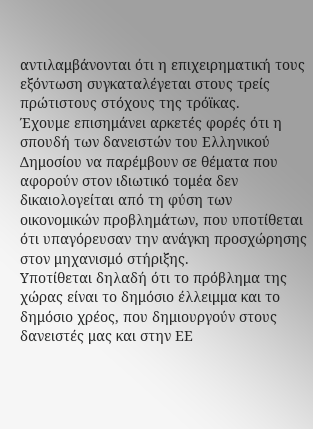αντιλαμβάνονται ότι η επιχειρηματική τους εξόντωση συγκαταλέγεται στους τρείς πρώτιστους στόχους της τρόϊκας.
Έχουμε επισημάνει αρκετές φορές ότι η σπουδή των δανειστών του Ελληνικού Δημοσίου να παρέμβουν σε θέματα που αφορούν στον ιδιωτικό τομέα δεν δικαιολογείται από τη φύση των οικονομικών προβλημάτων, που υποτίθεται ότι υπαγόρευσαν την ανάγκη προσχώρησης στον μηχανισμό στήριξης.
Υποτίθεται δηλαδή ότι το πρόβλημα της χώρας είναι το δημόσιο έλλειμμα και το δημόσιο χρέος, που δημιουργούν στους δανειστές μας και στην ΕΕ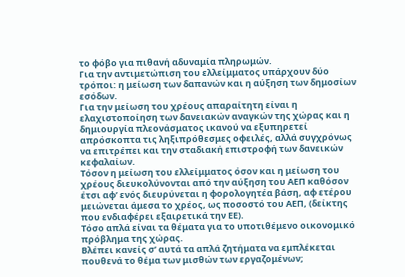το φόβο για πιθανή αδυναμία πληρωμών.
Για την αντιμετώπιση του ελλείμματος υπάρχουν δύο τρόποι: η μείωση των δαπανών και η αύξηση των δημοσίων εσόδων.
Για την μείωση του χρέους απαραίτητη είναι η ελαχιστοποίηση των δανειακών αναγκών της χώρας και η δημιουργία πλεονάσματος ικανού να εξυπηρετεί απρόσκοπτα τις ληξιπρόθεσμες οφειλές, αλλά συγχρόνως να επιτρέπει και την σταδιακή επιστροφή των δανεικών κεφαλαίων.
Τόσον η μείωση του ελλείμματος όσον και η μείωση του χρέους διευκολύνονται από την αύξηση του ΑΕΠ καθόσον έτσι αφ’ ενός διευρύνεται η φορολογητέα βάση, αφ ετέρου μειώνεται άμεσα το χρέος, ως ποσοστό του ΑΕΠ, (δείκτης που ενδιαφέρει εξαιρετικά την ΕΕ).
Τόσο απλά είναι τα θέματα για το υποτιθέμενο οικονομικό πρόβλημα της χώρας.
Βλέπει κανείς σ’ αυτά τα απλά ζητήματα να εμπλέκεται πουθενά το θέμα των μισθών των εργαζομένων;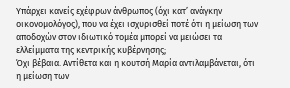Υπάρχει κανείς εχέφρων άνθρωπος (όχι κατ’ ανάγκην οικονομολόγος), που να έχει ισχυρισθεί ποτέ ότι η μείωση των αποδοχών στον ιδιωτικό τομέα μπορεί να μειώσει τα ελλείμματα της κεντρικής κυβέρνησης;
Όχι βέβαια. Αντίθετα και η κουτσή Μαρία αντιλαμβάνεται, ότι η μείωση των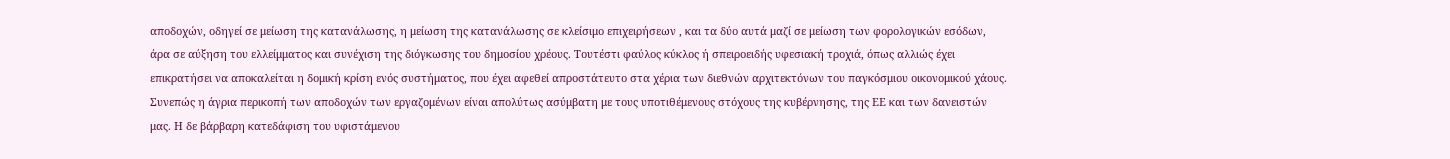αποδοχών, οδηγεί σε μείωση της κατανάλωσης, η μείωση της κατανάλωσης σε κλείσιμο επιχειρήσεων , και τα δύο αυτά μαζί σε μείωση των φορολογικών εσόδων, άρα σε αύξηση του ελλείμματος και συνέχιση της διόγκωσης του δημοσίου χρέους. Τουτέστι φαύλος κύκλος ή σπειροειδής υφεσιακή τροχιά, όπως αλλιώς έχει επικρατήσει να αποκαλείται η δομική κρίση ενός συστήματος, που έχει αφεθεί απροστάτευτο στα χέρια των διεθνών αρχιτεκτόνων του παγκόσμιου οικονομικού χάους.
Συνεπώς η άγρια περικοπή των αποδοχών των εργαζομένων είναι απολύτως ασύμβατη με τους υποτιθέμενους στόχους της κυβέρνησης, της ΕΕ και των δανειστών μας. Η δε βάρβαρη κατεδάφιση του υφιστάμενου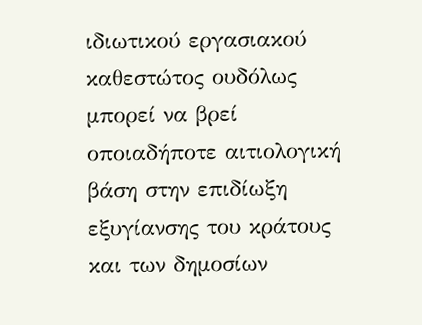ιδιωτικού εργασιακού καθεστώτος ουδόλως μπορεί να βρεί οποιαδήποτε αιτιολογική βάση στην επιδίωξη εξυγίανσης του κράτους και των δημοσίων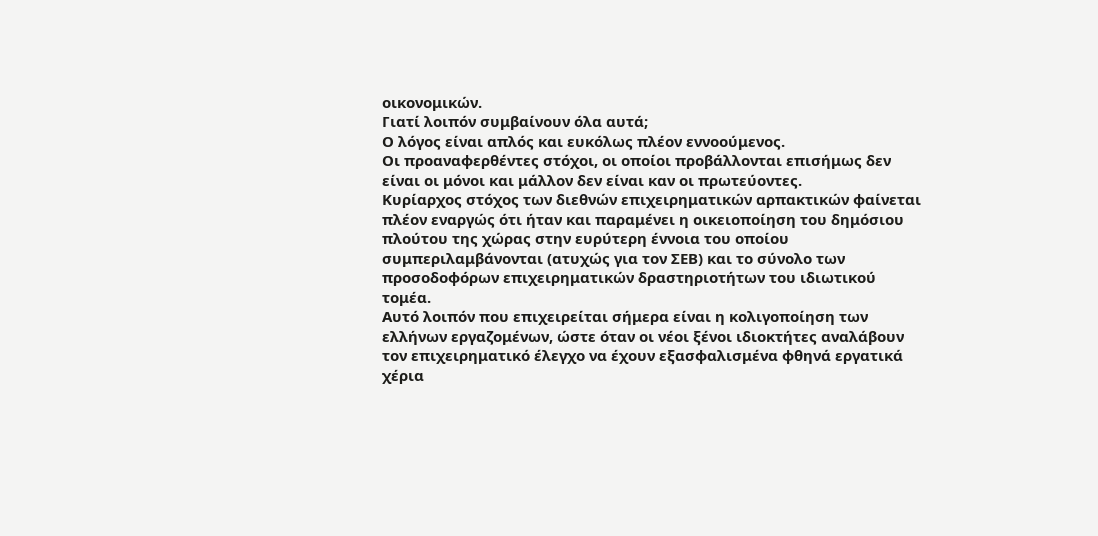οικονομικών.
Γιατί λοιπόν συμβαίνουν όλα αυτά;
Ο λόγος είναι απλός και ευκόλως πλέον εννοούμενος.
Οι προαναφερθέντες στόχοι, οι οποίοι προβάλλονται επισήμως δεν είναι οι μόνοι και μάλλον δεν είναι καν οι πρωτεύοντες.
Κυρίαρχος στόχος των διεθνών επιχειρηματικών αρπακτικών φαίνεται πλέον εναργώς ότι ήταν και παραμένει η οικειοποίηση του δημόσιου πλούτου της χώρας στην ευρύτερη έννοια του οποίου συμπεριλαμβάνονται (ατυχώς για τον ΣΕΒ) και το σύνολο των προσοδοφόρων επιχειρηματικών δραστηριοτήτων του ιδιωτικού τομέα.
Αυτό λοιπόν που επιχειρείται σήμερα είναι η κολιγοποίηση των ελλήνων εργαζομένων, ώστε όταν οι νέοι ξένοι ιδιοκτήτες αναλάβουν τον επιχειρηματικό έλεγχο να έχουν εξασφαλισμένα φθηνά εργατικά χέρια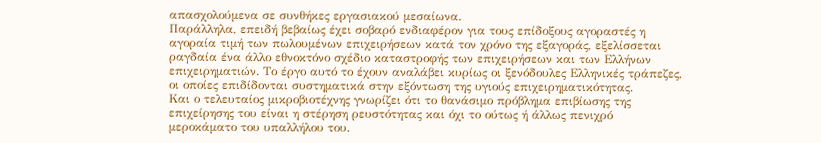απασχολούμενα σε συνθήκες εργασιακού μεσαίωνα.
Παράλληλα, επειδή βεβαίως έχει σοβαρό ενδιαφέρον για τους επίδοξους αγοραστές η αγοραία τιμή των πωλουμένων επιχειρήσεων κατά τον χρόνο της εξαγοράς, εξελίσσεται ραγδαία ένα άλλο εθνοκτόνο σχέδιο καταστροφής των επιχειρήσεων και των Ελλήνων επιχειρηματιών. Το έργο αυτό το έχουν αναλάβει κυρίως οι ξενόδουλες Ελληνικές τράπεζες, οι οποίες επιδίδονται συστηματικά στην εξόντωση της υγιούς επιχειρηματικότητας.
Και ο τελευταίος μικροβιοτέχνης γνωρίζει ότι το θανάσιμο πρόβλημα επιβίωσης της επιχείρησης του είναι η στέρηση ρευστότητας και όχι το ούτως ή άλλως πενιχρό μεροκάματο του υπαλλήλου του.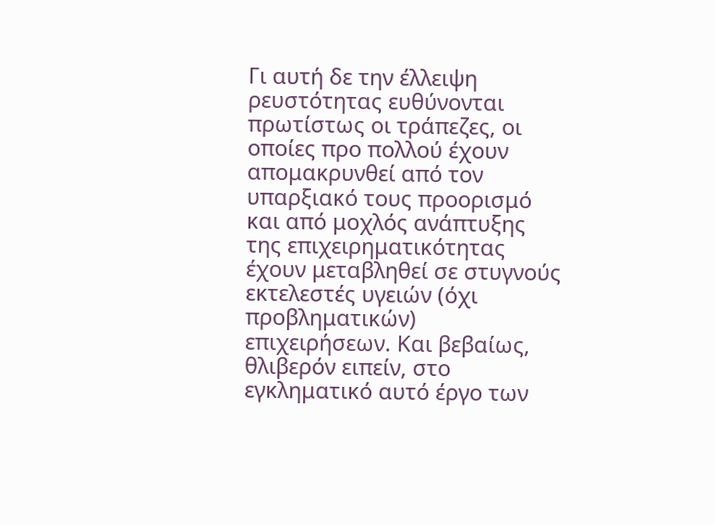Γι αυτή δε την έλλειψη ρευστότητας ευθύνονται πρωτίστως οι τράπεζες, οι οποίες προ πολλού έχουν απομακρυνθεί από τον υπαρξιακό τους προορισμό και από μοχλός ανάπτυξης της επιχειρηματικότητας έχουν μεταβληθεί σε στυγνούς εκτελεστές υγειών (όχι προβληματικών) επιχειρήσεων. Και βεβαίως, θλιβερόν ειπείν, στο εγκληματικό αυτό έργο των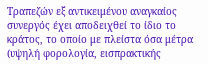Τραπεζών εξ αντικειμένου αναγκαίος συνεργός έχει αποδειχθεί το ίδιο το κράτος, το οποίο με πλείστα όσα μέτρα (υψηλή φορολογία, εισπρακτικής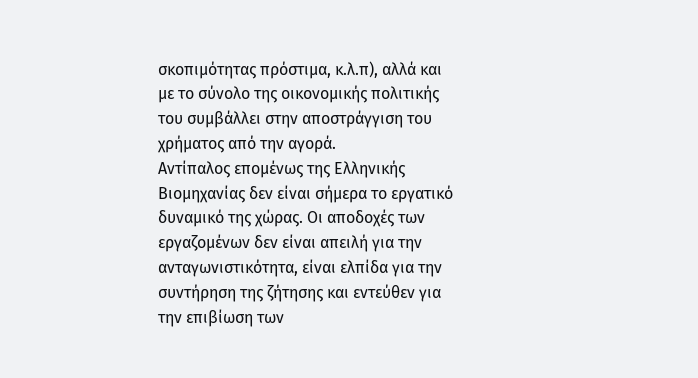σκοπιμότητας πρόστιμα, κ.λ.π), αλλά και με το σύνολο της οικονομικής πολιτικής του συμβάλλει στην αποστράγγιση του χρήματος από την αγορά.
Αντίπαλος επομένως της Ελληνικής Βιομηχανίας δεν είναι σήμερα το εργατικό δυναμικό της χώρας. Οι αποδοχές των εργαζομένων δεν είναι απειλή για την ανταγωνιστικότητα, είναι ελπίδα για την συντήρηση της ζήτησης και εντεύθεν για την επιβίωση των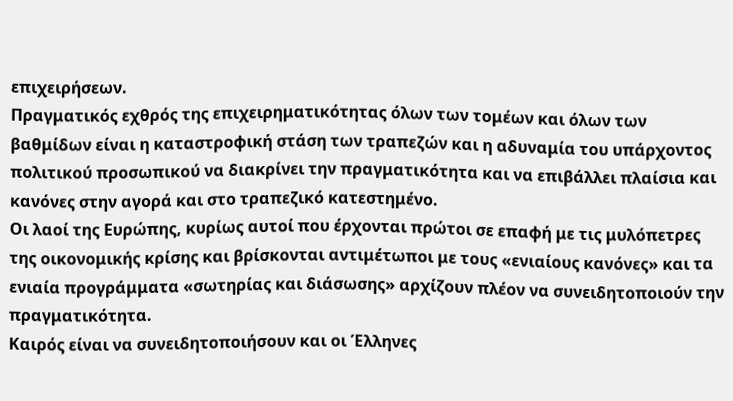επιχειρήσεων.
Πραγματικός εχθρός της επιχειρηματικότητας όλων των τομέων και όλων των βαθμίδων είναι η καταστροφική στάση των τραπεζών και η αδυναμία του υπάρχοντος πολιτικού προσωπικού να διακρίνει την πραγματικότητα και να επιβάλλει πλαίσια και κανόνες στην αγορά και στο τραπεζικό κατεστημένο.
Οι λαοί της Ευρώπης, κυρίως αυτοί που έρχονται πρώτοι σε επαφή με τις μυλόπετρες της οικονομικής κρίσης και βρίσκονται αντιμέτωποι με τους «ενιαίους κανόνες» και τα ενιαία προγράμματα «σωτηρίας και διάσωσης» αρχίζουν πλέον να συνειδητοποιούν την πραγματικότητα.
Καιρός είναι να συνειδητοποιήσουν και οι Έλληνες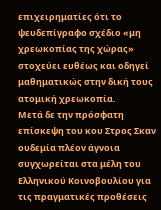επιχειρηματίες ότι το ψευδεπίγραφο σχέδιο «μη χρεωκοπίας της χώρας» στοχεύει ευθέως και οδηγεί μαθηματικώς στην δική τους ατομική χρεωκοπία.
Μετά δε την πρόσφατη επίσκεψη του κου Στρος Σκαν ουδεμία πλέον άγνοια συγχωρείται στα μέλη του Ελληνικού Κοινοβουλίου για τις πραγματικές προθέσεις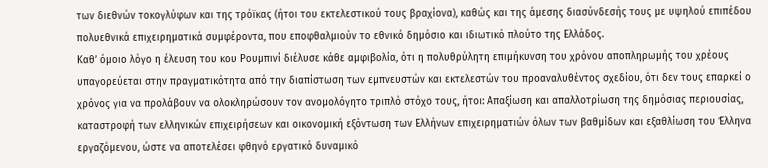των διεθνών τοκογλύφων και της τρόϊκας (ήτοι του εκτελεστικού τους βραχίονα), καθώς και της άμεσης διασύνδεσής τους με υψηλού επιπέδου πολυεθνικά επιχειρηματικά συμφέροντα, που εποφθαλμιούν το εθνικό δημόσιο και ιδιωτικό πλούτο της Ελλάδος.
Καθ’ όμοιο λόγο η έλευση του κου Ρουμπινί διέλυσε κάθε αμφιβολία, ότι η πολυθρύλητη επιμήκυνση του χρόνου αποπληρωμής του χρέους υπαγορεύεται στην πραγματικότητα από την διαπίστωση των εμπνευστών και εκτελεστών του προαναλυθέντος σχεδίου, ότι δεν τους επαρκεί ο χρόνος για να προλάβουν να ολοκληρώσουν τον ανομολόγητο τριπλό στόχο τους, ήτοι: Απαξίωση και απαλλοτρίωση της δημόσιας περιουσίας, καταστροφή των ελληνικών επιχειρήσεων και οικονομική εξόντωση των Ελλήνων επιχειρηματιών όλων των βαθμίδων και εξαθλίωση του Έλληνα εργαζόμενου, ώστε να αποτελέσει φθηνό εργατικό δυναμικό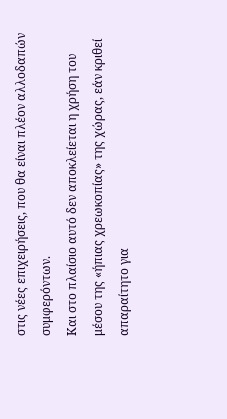στις νέες επιχειρήσεις, που θα είναι πλέον αλλοδαπών συμφερόντων.
Και στο πλαίσιο αυτό δεν αποκλείεται η χρήση του μέσου της «ήπιας χρεωκοπίας» της χώρας, εάν κριθεί απαραίτητο για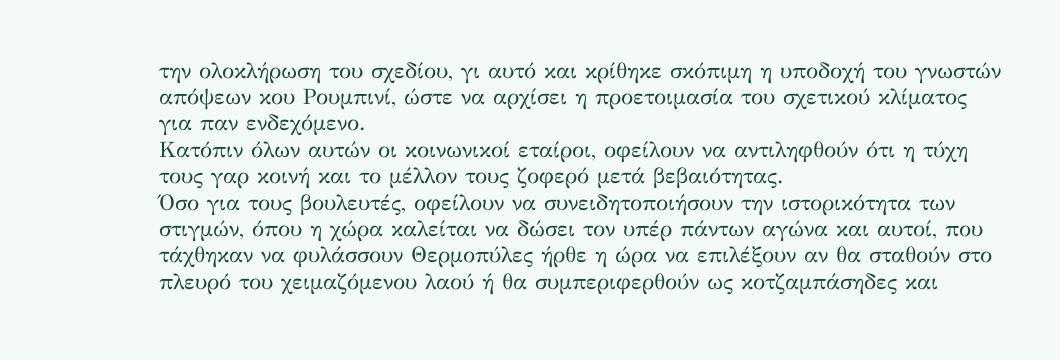την ολοκλήρωση του σχεδίου, γι αυτό και κρίθηκε σκόπιμη η υποδοχή του γνωστών απόψεων κου Ρουμπινί, ώστε να αρχίσει η προετοιμασία του σχετικού κλίματος για παν ενδεχόμενο.
Κατόπιν όλων αυτών οι κοινωνικοί εταίροι, οφείλουν να αντιληφθούν ότι η τύχη τους γαρ κοινή και το μέλλον τους ζοφερό μετά βεβαιότητας.
Όσο για τους βουλευτές, οφείλουν να συνειδητοποιήσουν την ιστορικότητα των στιγμών, όπου η χώρα καλείται να δώσει τον υπέρ πάντων αγώνα και αυτοί, που τάχθηκαν να φυλάσσουν Θερμοπύλες ήρθε η ώρα να επιλέξουν αν θα σταθούν στο πλευρό του χειμαζόμενου λαού ή θα συμπεριφερθούν ως κοτζαμπάσηδες και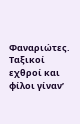Φαναριώτες.
Ταξικοί εχθροί και φίλοι γίναν’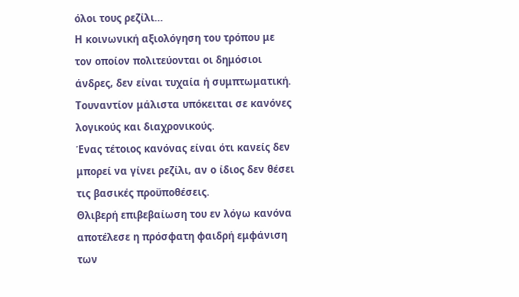όλοι τους ρεζίλι…
Η κοινωνική αξιολόγηση του τρόπου με τον οποίον πολιτεύονται οι δημόσιοι άνδρες, δεν είναι τυχαία ή συμπτωματική. Τουναντίον μάλιστα υπόκειται σε κανόνες λογικούς και διαχρονικούς.
Ένας τέτοιος κανόνας είναι ότι κανείς δεν μπορεί να γίνει ρεζίλι, αν ο ίδιος δεν θέσει τις βασικές προϋποθέσεις.
Θλιβερή επιβεβαίωση του εν λόγω κανόνα αποτέλεσε η πρόσφατη φαιδρή εμφάνιση των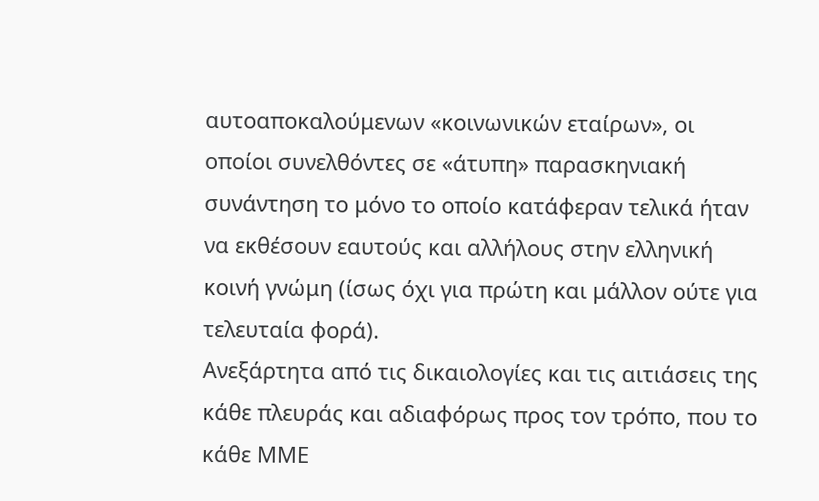αυτοαποκαλούμενων «κοινωνικών εταίρων», οι οποίοι συνελθόντες σε «άτυπη» παρασκηνιακή συνάντηση το μόνο το οποίο κατάφεραν τελικά ήταν να εκθέσουν εαυτούς και αλλήλους στην ελληνική κοινή γνώμη (ίσως όχι για πρώτη και μάλλον ούτε για τελευταία φορά).
Ανεξάρτητα από τις δικαιολογίες και τις αιτιάσεις της κάθε πλευράς και αδιαφόρως προς τον τρόπο, που το κάθε ΜΜΕ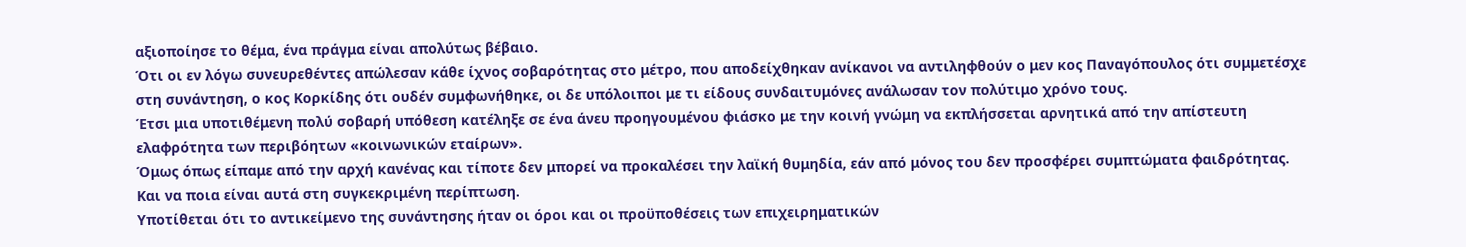αξιοποίησε το θέμα, ένα πράγμα είναι απολύτως βέβαιο.
Ότι οι εν λόγω συνευρεθέντες απώλεσαν κάθε ίχνος σοβαρότητας στο μέτρο, που αποδείχθηκαν ανίκανοι να αντιληφθούν ο μεν κος Παναγόπουλος ότι συμμετέσχε στη συνάντηση, ο κος Κορκίδης ότι ουδέν συμφωνήθηκε, οι δε υπόλοιποι με τι είδους συνδαιτυμόνες ανάλωσαν τον πολύτιμο χρόνο τους.
Έτσι μια υποτιθέμενη πολύ σοβαρή υπόθεση κατέληξε σε ένα άνευ προηγουμένου φιάσκο με την κοινή γνώμη να εκπλήσσεται αρνητικά από την απίστευτη ελαφρότητα των περιβόητων «κοινωνικών εταίρων».
Όμως όπως είπαμε από την αρχή κανένας και τίποτε δεν μπορεί να προκαλέσει την λαϊκή θυμηδία, εάν από μόνος του δεν προσφέρει συμπτώματα φαιδρότητας.
Και να ποια είναι αυτά στη συγκεκριμένη περίπτωση.
Υποτίθεται ότι το αντικείμενο της συνάντησης ήταν οι όροι και οι προϋποθέσεις των επιχειρηματικών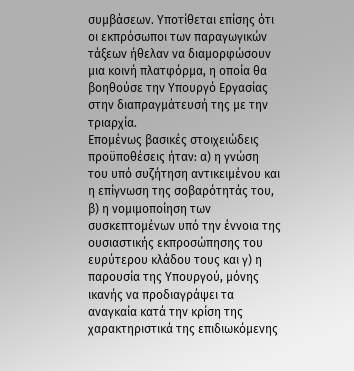συμβάσεων. Υποτίθεται επίσης ότι οι εκπρόσωποι των παραγωγικών τάξεων ήθελαν να διαμορφώσουν μια κοινή πλατφόρμα, η οποία θα βοηθούσε την Υπουργό Εργασίας στην διαπραγμάτευσή της με την τριαρχία.
Επομένως βασικές στοιχειώδεις προϋποθέσεις ήταν: α) η γνώση του υπό συζήτηση αντικειμένου και η επίγνωση της σοβαρότητάς του, β) η νομιμοποίηση των συσκεπτομένων υπό την έννοια της ουσιαστικής εκπροσώπησης του ευρύτερου κλάδου τους και γ) η παρουσία της Υπουργού, μόνης ικανής να προδιαγράψει τα αναγκαία κατά την κρίση της χαρακτηριστικά της επιδιωκόμενης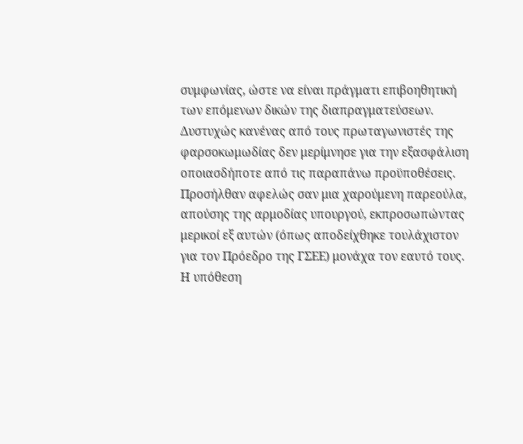συμφωνίας, ώστε να είναι πράγματι επιβοηθητική των επόμενων δικών της διαπραγματεύσεων.
Δυστυχώς κανένας από τους πρωταγωνιστές της φαρσοκωμωδίας δεν μερίμνησε για την εξασφάλιση οποιασδήποτε από τις παραπάνω προϋποθέσεις. Προσήλθαν αφελώς σαν μια χαρούμενη παρεούλα, απούσης της αρμοδίας υπουργού, εκπροσωπώντας μερικοί εξ αυτών (όπως αποδείχθηκε τουλάχιστον για τον Πρόεδρο της ΓΣΕΕ) μονάχα τον εαυτό τους.
Η υπόθεση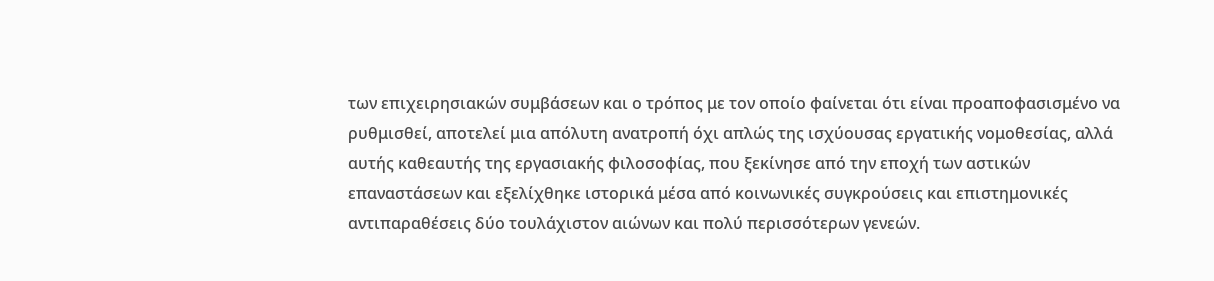των επιχειρησιακών συμβάσεων και ο τρόπος με τον οποίο φαίνεται ότι είναι προαποφασισμένο να ρυθμισθεί, αποτελεί μια απόλυτη ανατροπή όχι απλώς της ισχύουσας εργατικής νομοθεσίας, αλλά αυτής καθεαυτής της εργασιακής φιλοσοφίας, που ξεκίνησε από την εποχή των αστικών επαναστάσεων και εξελίχθηκε ιστορικά μέσα από κοινωνικές συγκρούσεις και επιστημονικές αντιπαραθέσεις δύο τουλάχιστον αιώνων και πολύ περισσότερων γενεών.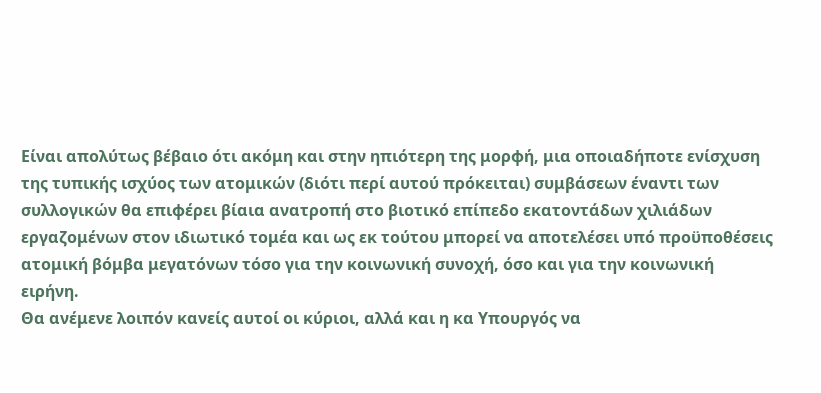Είναι απολύτως βέβαιο ότι ακόμη και στην ηπιότερη της μορφή, μια οποιαδήποτε ενίσχυση της τυπικής ισχύος των ατομικών (διότι περί αυτού πρόκειται) συμβάσεων έναντι των συλλογικών θα επιφέρει βίαια ανατροπή στο βιοτικό επίπεδο εκατοντάδων χιλιάδων εργαζομένων στον ιδιωτικό τομέα και ως εκ τούτου μπορεί να αποτελέσει υπό προϋποθέσεις ατομική βόμβα μεγατόνων τόσο για την κοινωνική συνοχή, όσο και για την κοινωνική ειρήνη.
Θα ανέμενε λοιπόν κανείς αυτοί οι κύριοι, αλλά και η κα Υπουργός να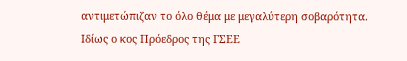αντιμετώπιζαν το όλο θέμα με μεγαλύτερη σοβαρότητα.
Ιδίως ο κος Πρόεδρος της ΓΣΕΕ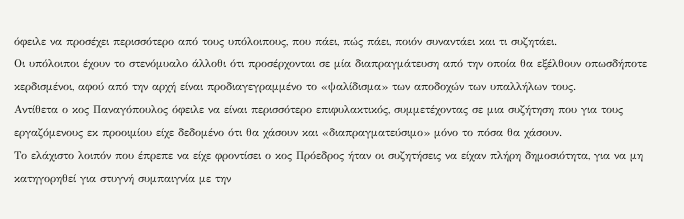όφειλε να προσέχει περισσότερο από τους υπόλοιπους, που πάει, πώς πάει, ποιόν συναντάει και τι συζητάει.
Οι υπόλοιποι έχουν το στενόμυαλο άλλοθι ότι προσέρχονται σε μία διαπραγμάτευση από την οποία θα εξέλθουν οπωσδήποτε κερδισμένοι, αφού από την αρχή είναι προδιαγεγραμμένο το «ψαλίδισμα» των αποδοχών των υπαλλήλων τους.
Αντίθετα ο κος Παναγόπουλος όφειλε να είναι περισσότερο επιφυλακτικός, συμμετέχοντας σε μια συζήτηση που για τους εργαζόμενους εκ προοιμίου είχε δεδομένο ότι θα χάσουν και «διαπραγματεύσιμο» μόνο το πόσα θα χάσουν.
Το ελάχιστο λοιπόν που έπρεπε να είχε φροντίσει ο κος Πρόεδρος ήταν οι συζητήσεις να είχαν πλήρη δημοσιότητα, για να μη κατηγορηθεί για στυγνή συμπαιγνία με την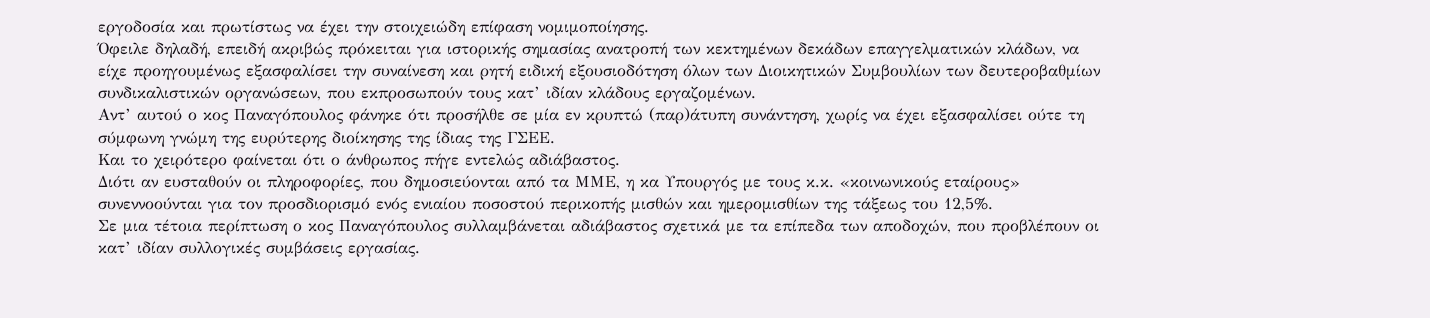εργοδοσία και πρωτίστως να έχει την στοιχειώδη επίφαση νομιμοποίησης.
Όφειλε δηλαδή, επειδή ακριβώς πρόκειται για ιστορικής σημασίας ανατροπή των κεκτημένων δεκάδων επαγγελματικών κλάδων, να είχε προηγουμένως εξασφαλίσει την συναίνεση και ρητή ειδική εξουσιοδότηση όλων των Διοικητικών Συμβουλίων των δευτεροβαθμίων συνδικαλιστικών οργανώσεων, που εκπροσωπούν τους κατ’ ιδίαν κλάδους εργαζομένων.
Αντ’ αυτού ο κος Παναγόπουλος φάνηκε ότι προσήλθε σε μία εν κρυπτώ (παρ)άτυπη συνάντηση, χωρίς να έχει εξασφαλίσει ούτε τη σύμφωνη γνώμη της ευρύτερης διοίκησης της ίδιας της ΓΣΕΕ.
Και το χειρότερο φαίνεται ότι ο άνθρωπος πήγε εντελώς αδιάβαστος.
Διότι αν ευσταθούν οι πληροφορίες, που δημοσιεύονται από τα ΜΜΕ, η κα Υπουργός με τους κ.κ. «κοινωνικούς εταίρους» συνεννοούνται για τον προσδιορισμό ενός ενιαίου ποσοστού περικοπής μισθών και ημερομισθίων της τάξεως του 12,5%.
Σε μια τέτοια περίπτωση ο κος Παναγόπουλος συλλαμβάνεται αδιάβαστος σχετικά με τα επίπεδα των αποδοχών, που προβλέπουν οι κατ’ ιδίαν συλλογικές συμβάσεις εργασίας.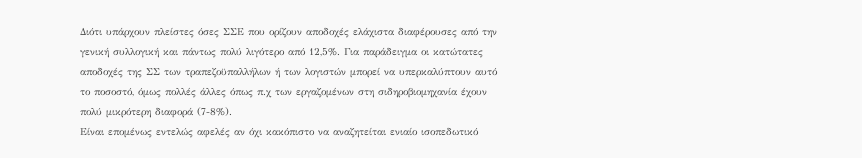Διότι υπάρχουν πλείστες όσες ΣΣΕ που ορίζουν αποδοχές ελάχιστα διαφέρουσες από την γενική συλλογική και πάντως πολύ λιγότερο από 12,5%. Για παράδειγμα οι κατώτατες αποδοχές της ΣΣ των τραπεζοϋπαλλήλων ή των λογιστών μπορεί να υπερκαλύπτουν αυτό το ποσοστό, όμως πολλές άλλες όπως π.χ των εργαζομένων στη σιδηροβιομηχανία έχουν πολύ μικρότερη διαφορά (7-8%).
Είναι επομένως εντελώς αφελές αν όχι κακόπιστο να αναζητείται ενιαίο ισοπεδωτικό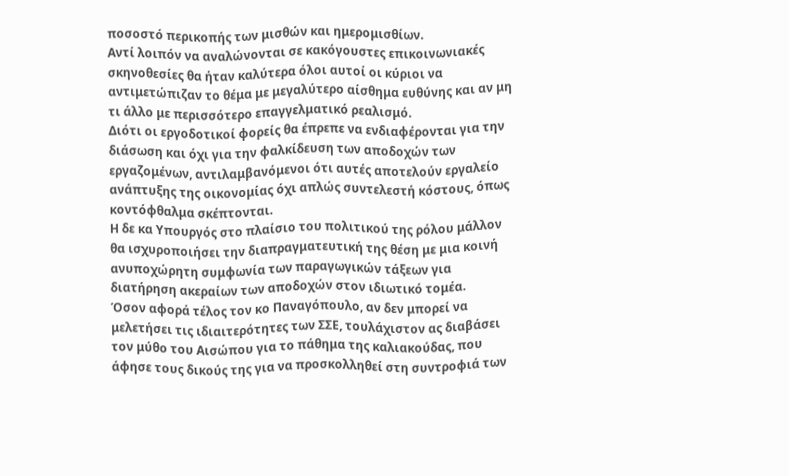ποσοστό περικοπής των μισθών και ημερομισθίων.
Αντί λοιπόν να αναλώνονται σε κακόγουστες επικοινωνιακές σκηνοθεσίες θα ήταν καλύτερα όλοι αυτοί οι κύριοι να αντιμετώπιζαν το θέμα με μεγαλύτερο αίσθημα ευθύνης και αν μη τι άλλο με περισσότερο επαγγελματικό ρεαλισμό.
Διότι οι εργοδοτικοί φορείς θα έπρεπε να ενδιαφέρονται για την διάσωση και όχι για την φαλκίδευση των αποδοχών των εργαζομένων, αντιλαμβανόμενοι ότι αυτές αποτελούν εργαλείο ανάπτυξης της οικονομίας όχι απλώς συντελεστή κόστους, όπως κοντόφθαλμα σκέπτονται.
Η δε κα Υπουργός στο πλαίσιο του πολιτικού της ρόλου μάλλον θα ισχυροποιήσει την διαπραγματευτική της θέση με μια κοινή ανυποχώρητη συμφωνία των παραγωγικών τάξεων για διατήρηση ακεραίων των αποδοχών στον ιδιωτικό τομέα.
Όσον αφορά τέλος τον κο Παναγόπουλο, αν δεν μπορεί να μελετήσει τις ιδιαιτερότητες των ΣΣΕ, τουλάχιστον ας διαβάσει τον μύθο του Αισώπου για το πάθημα της καλιακούδας, που άφησε τους δικούς της για να προσκολληθεί στη συντροφιά των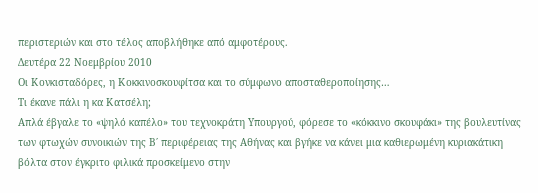περιστεριών και στο τέλος αποβλήθηκε από αμφοτέρους.
Δευτέρα 22 Νοεμβρίου 2010
Οι Κονκισταδόρες, η Κοκκινοσκουφίτσα και το σύμφωνο αποσταθεροποίησης…
Τι έκανε πάλι η κα Κατσέλη;
Απλά έβγαλε το «ψηλό καπέλο» του τεχνοκράτη Υπουργού, φόρεσε το «κόκκινο σκουφάκι» της βουλευτίνας των φτωχών συνοικιών της Β΄ περιφέρειας της Αθήνας και βγήκε να κάνει μια καθιερωμένη κυριακάτικη βόλτα στον έγκριτο φιλικά προσκείμενο στην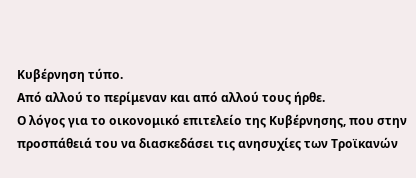Κυβέρνηση τύπο.
Από αλλού το περίμεναν και από αλλού τους ήρθε.
Ο λόγος για το οικονομικό επιτελείο της Κυβέρνησης, που στην προσπάθειά του να διασκεδάσει τις ανησυχίες των Τροϊκανών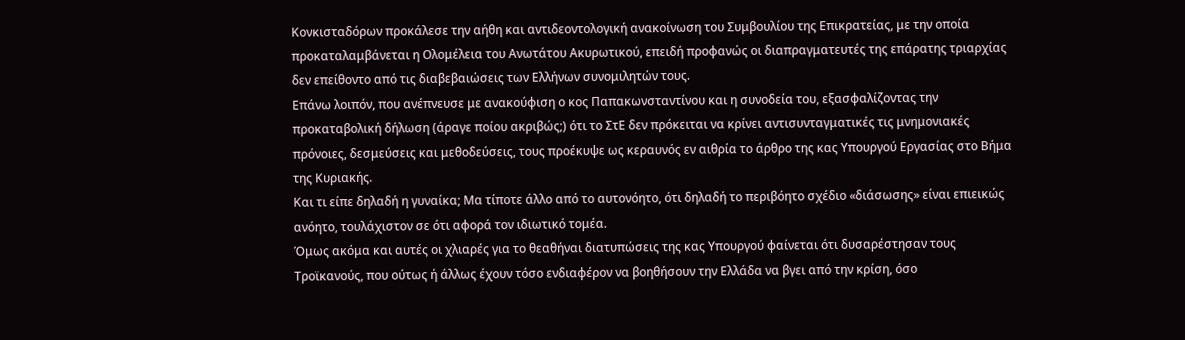Κονκισταδόρων προκάλεσε την αήθη και αντιδεοντολογική ανακοίνωση του Συμβουλίου της Επικρατείας, με την οποία προκαταλαμβάνεται η Ολομέλεια του Ανωτάτου Ακυρωτικού, επειδή προφανώς οι διαπραγματευτές της επάρατης τριαρχίας δεν επείθοντο από τις διαβεβαιώσεις των Ελλήνων συνομιλητών τους.
Επάνω λοιπόν, που ανέπνευσε με ανακούφιση ο κος Παπακωνσταντίνου και η συνοδεία του, εξασφαλίζοντας την προκαταβολική δήλωση (άραγε ποίου ακριβώς;) ότι το ΣτΕ δεν πρόκειται να κρίνει αντισυνταγματικές τις μνημονιακές πρόνοιες, δεσμεύσεις και μεθοδεύσεις, τους προέκυψε ως κεραυνός εν αιθρία το άρθρο της κας Υπουργού Εργασίας στο Βήμα της Κυριακής.
Και τι είπε δηλαδή η γυναίκα; Μα τίποτε άλλο από το αυτονόητο, ότι δηλαδή το περιβόητο σχέδιο «διάσωσης» είναι επιεικώς ανόητο, τουλάχιστον σε ότι αφορά τον ιδιωτικό τομέα.
Όμως ακόμα και αυτές οι χλιαρές για το θεαθήναι διατυπώσεις της κας Υπουργού φαίνεται ότι δυσαρέστησαν τους Τροϊκανούς, που ούτως ή άλλως έχουν τόσο ενδιαφέρον να βοηθήσουν την Ελλάδα να βγει από την κρίση, όσο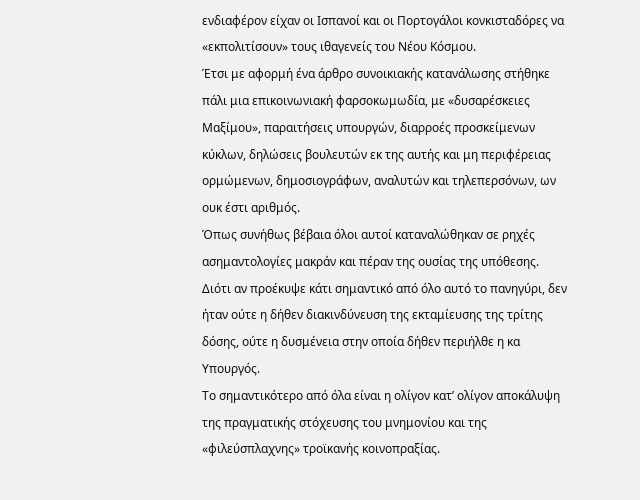ενδιαφέρον είχαν οι Ισπανοί και οι Πορτογάλοι κονκισταδόρες να «εκπολιτίσουν» τους ιθαγενείς του Νέου Κόσμου.
Έτσι με αφορμή ένα άρθρο συνοικιακής κατανάλωσης στήθηκε πάλι μια επικοινωνιακή φαρσοκωμωδία, με «δυσαρέσκειες Μαξίμου», παραιτήσεις υπουργών, διαρροές προσκείμενων κύκλων, δηλώσεις βουλευτών εκ της αυτής και μη περιφέρειας ορμώμενων, δημοσιογράφων, αναλυτών και τηλεπερσόνων, ων ουκ έστι αριθμός.
Όπως συνήθως βέβαια όλοι αυτοί καταναλώθηκαν σε ρηχές ασημαντολογίες μακράν και πέραν της ουσίας της υπόθεσης.
Διότι αν προέκυψε κάτι σημαντικό από όλο αυτό το πανηγύρι, δεν ήταν ούτε η δήθεν διακινδύνευση της εκταμίευσης της τρίτης δόσης, ούτε η δυσμένεια στην οποία δήθεν περιήλθε η κα Υπουργός.
Το σημαντικότερο από όλα είναι η ολίγον κατ’ ολίγον αποκάλυψη της πραγματικής στόχευσης του μνημονίου και της «φιλεύσπλαχνης» τροϊκανής κοινοπραξίας.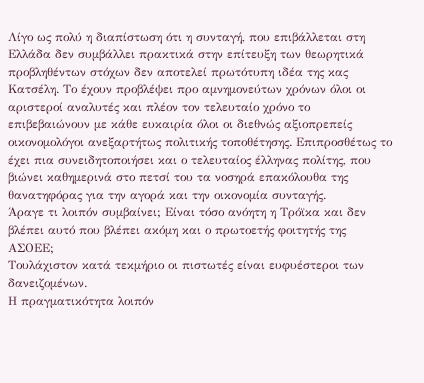Λίγο ως πολύ η διαπίστωση ότι η συνταγή, που επιβάλλεται στη Ελλάδα δεν συμβάλλει πρακτικά στην επίτευξη των θεωρητικά προβληθέντων στόχων δεν αποτελεί πρωτότυπη ιδέα της κας Κατσέλη. Το έχουν προβλέψει προ αμνημονεύτων χρόνων όλοι οι αριστεροί αναλυτές και πλέον τον τελευταίο χρόνο το επιβεβαιώνουν με κάθε ευκαιρία όλοι οι διεθνώς αξιοπρεπείς οικονομολόγοι ανεξαρτήτως πολιτικής τοποθέτησης. Επιπροσθέτως το έχει πια συνειδητοποιήσει και ο τελευταίος έλληνας πολίτης, που βιώνει καθημερινά στο πετσί του τα νοσηρά επακόλουθα της θανατηφόρας για την αγορά και την οικονομία συνταγής.
Άραγε τι λοιπόν συμβαίνει; Είναι τόσο ανόητη η Τρόϊκα και δεν βλέπει αυτό που βλέπει ακόμη και ο πρωτοετής φοιτητής της ΑΣΟΕΕ;
Τουλάχιστον κατά τεκμήριο οι πιστωτές είναι ευφυέστεροι των δανειζομένων.
Η πραγματικότητα λοιπόν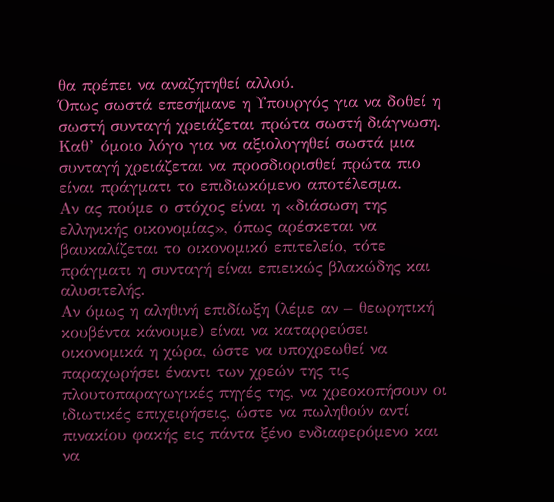θα πρέπει να αναζητηθεί αλλού.
Όπως σωστά επεσήμανε η Υπουργός για να δοθεί η σωστή συνταγή χρειάζεται πρώτα σωστή διάγνωση.
Καθ’ όμοιο λόγο για να αξιολογηθεί σωστά μια συνταγή χρειάζεται να προσδιορισθεί πρώτα πιο είναι πράγματι το επιδιωκόμενο αποτέλεσμα.
Αν ας πούμε ο στόχος είναι η «διάσωση της ελληνικής οικονομίας», όπως αρέσκεται να βαυκαλίζεται το οικονομικό επιτελείο, τότε πράγματι η συνταγή είναι επιεικώς βλακώδης και αλυσιτελής.
Αν όμως η αληθινή επιδίωξη (λέμε αν – θεωρητική κουβέντα κάνουμε) είναι να καταρρεύσει οικονομικά η χώρα, ώστε να υποχρεωθεί να παραχωρήσει έναντι των χρεών της τις πλουτοπαραγωγικές πηγές της, να χρεοκοπήσουν οι ιδιωτικές επιχειρήσεις, ώστε να πωληθούν αντί πινακίου φακής εις πάντα ξένο ενδιαφερόμενο και να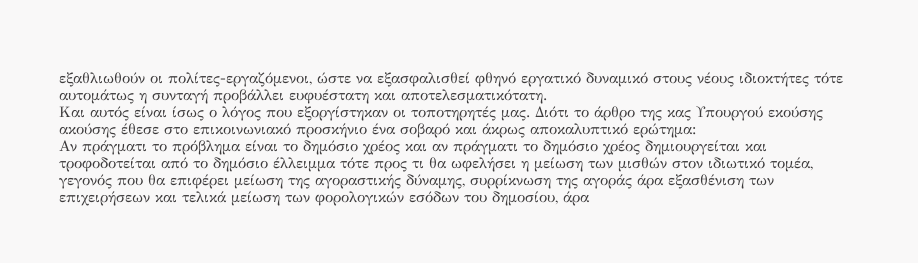εξαθλιωθούν οι πολίτες-εργαζόμενοι, ώστε να εξασφαλισθεί φθηνό εργατικό δυναμικό στους νέους ιδιοκτήτες τότε αυτομάτως η συνταγή προβάλλει ευφυέστατη και αποτελεσματικότατη.
Και αυτός είναι ίσως ο λόγος που εξοργίστηκαν οι τοποτηρητές μας. Διότι το άρθρο της κας Υπουργού εκούσης ακούσης έθεσε στο επικοινωνιακό προσκήνιο ένα σοβαρό και άκρως αποκαλυπτικό ερώτημα:
Αν πράγματι το πρόβλημα είναι το δημόσιο χρέος και αν πράγματι το δημόσιο χρέος δημιουργείται και τροφοδοτείται από το δημόσιο έλλειμμα τότε προς τι θα ωφελήσει η μείωση των μισθών στον ιδιωτικό τομέα, γεγονός που θα επιφέρει μείωση της αγοραστικής δύναμης, συρρίκνωση της αγοράς άρα εξασθένιση των επιχειρήσεων και τελικά μείωση των φορολογικών εσόδων του δημοσίου, άρα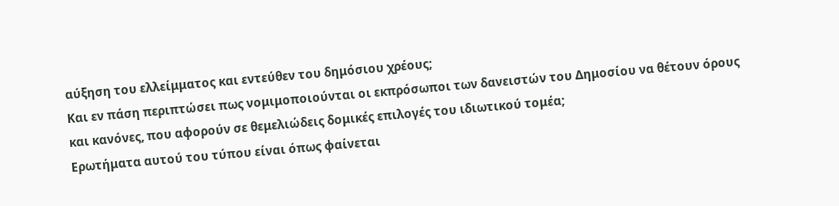αύξηση του ελλείμματος και εντεύθεν του δημόσιου χρέους;
Και εν πάση περιπτώσει πως νομιμοποιούνται οι εκπρόσωποι των δανειστών του Δημοσίου να θέτουν όρους και κανόνες, που αφορούν σε θεμελιώδεις δομικές επιλογές του ιδιωτικού τομέα;
Ερωτήματα αυτού του τύπου είναι όπως φαίνεται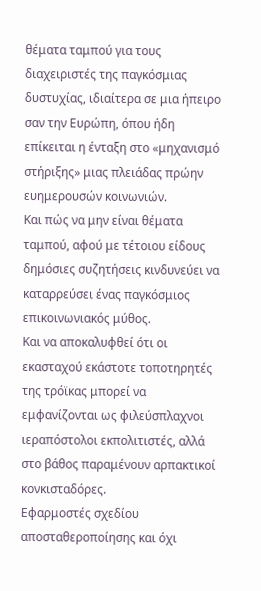θέματα ταμπού για τους διαχειριστές της παγκόσμιας δυστυχίας, ιδιαίτερα σε μια ήπειρο σαν την Ευρώπη, όπου ήδη επίκειται η ένταξη στο «μηχανισμό στήριξης» μιας πλειάδας πρώην ευημερουσών κοινωνιών.
Και πώς να μην είναι θέματα ταμπού, αφού με τέτοιου είδους δημόσιες συζητήσεις κινδυνεύει να καταρρεύσει ένας παγκόσμιος επικοινωνιακός μύθος.
Και να αποκαλυφθεί ότι οι εκασταχού εκάστοτε τοποτηρητές της τρόϊκας μπορεί να εμφανίζονται ως φιλεύσπλαχνοι ιεραπόστολοι εκπολιτιστές, αλλά στο βάθος παραμένουν αρπακτικοί κονκισταδόρες.
Εφαρμοστές σχεδίου αποσταθεροποίησης και όχι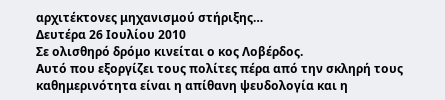αρχιτέκτονες μηχανισμού στήριξης…
Δευτέρα 26 Ιουλίου 2010
Σε ολισθηρό δρόμο κινείται ο κος Λοβέρδος.
Αυτό που εξοργίζει τους πολίτες πέρα από την σκληρή τους καθημερινότητα είναι η απίθανη ψευδολογία και η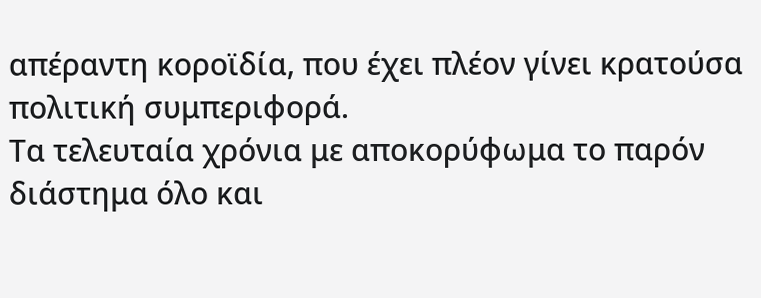απέραντη κοροϊδία, που έχει πλέον γίνει κρατούσα πολιτική συμπεριφορά.
Τα τελευταία χρόνια με αποκορύφωμα το παρόν διάστημα όλο και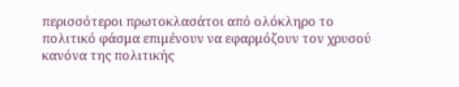περισσότεροι πρωτοκλασάτοι από ολόκληρο το πολιτικό φάσμα επιμένουν να εφαρμόζουν τον χρυσού κανόνα της πολιτικής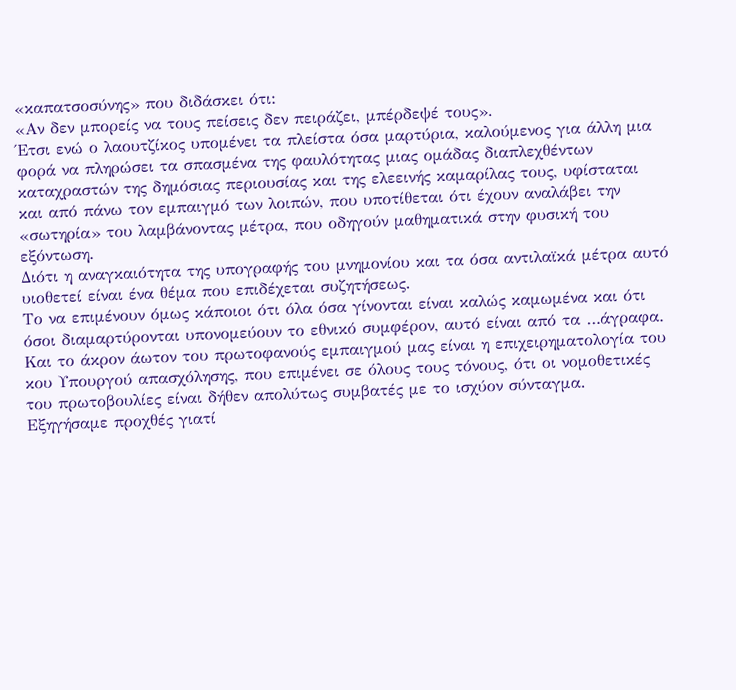«καπατσοσύνης» που διδάσκει ότι:
«Αν δεν μπορείς να τους πείσεις δεν πειράζει, μπέρδεψέ τους».
Έτσι ενώ ο λαουτζίκος υπομένει τα πλείστα όσα μαρτύρια, καλούμενος για άλλη μια φορά να πληρώσει τα σπασμένα της φαυλότητας μιας ομάδας διαπλεχθέντων καταχραστών της δημόσιας περιουσίας και της ελεεινής καμαρίλας τους, υφίσταται και από πάνω τον εμπαιγμό των λοιπών, που υποτίθεται ότι έχουν αναλάβει την «σωτηρία» του λαμβάνοντας μέτρα, που οδηγούν μαθηματικά στην φυσική του εξόντωση.
Διότι η αναγκαιότητα της υπογραφής του μνημονίου και τα όσα αντιλαϊκά μέτρα αυτό υιοθετεί είναι ένα θέμα που επιδέχεται συζητήσεως.
Το να επιμένουν όμως κάποιοι ότι όλα όσα γίνονται είναι καλώς καμωμένα και ότι όσοι διαμαρτύρονται υπονομεύουν το εθνικό συμφέρον, αυτό είναι από τα …άγραφα.
Και το άκρον άωτον του πρωτοφανούς εμπαιγμού μας είναι η επιχειρηματολογία του κου Υπουργού απασχόλησης, που επιμένει σε όλους τους τόνους, ότι οι νομοθετικές του πρωτοβουλίες είναι δήθεν απολύτως συμβατές με το ισχύον σύνταγμα.
Εξηγήσαμε προχθές γιατί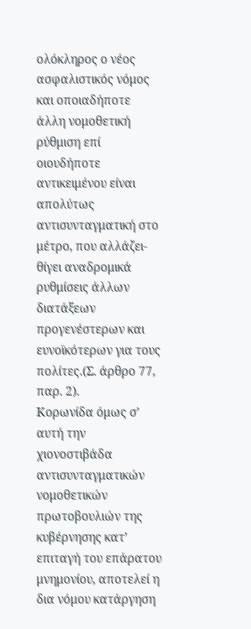ολόκληρος ο νέος ασφαλιστικός νόμος και οποιαδήποτε άλλη νομοθετική ρύθμιση επί οιουδήποτε αντικειμένου είναι απολύτως αντισυνταγματική στο μέτρο, που αλλάζει-θίγει αναδρομικά ρυθμίσεις άλλων διατάξεων προγενέστερων και ευνοϊκότερων για τους πολίτες.(Σ. άρθρο 77, παρ. 2).
Κορωνίδα όμως σ’ αυτή την χιονοστιβάδα αντισυνταγματικών νομοθετικών πρωτοβουλιών της κυβέρνησης κατ’ επιταγή του επάρατου μνημονίου, αποτελεί η δια νόμου κατάργηση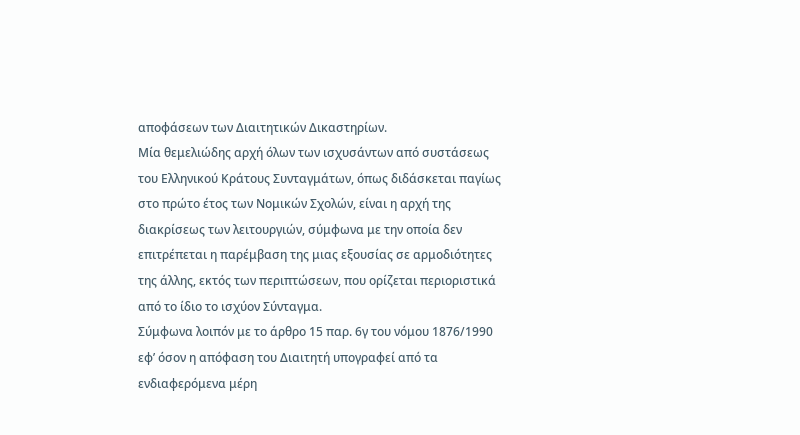αποφάσεων των Διαιτητικών Δικαστηρίων.
Μία θεμελιώδης αρχή όλων των ισχυσάντων από συστάσεως του Ελληνικού Κράτους Συνταγμάτων, όπως διδάσκεται παγίως στο πρώτο έτος των Νομικών Σχολών, είναι η αρχή της διακρίσεως των λειτουργιών, σύμφωνα με την οποία δεν επιτρέπεται η παρέμβαση της μιας εξουσίας σε αρμοδιότητες της άλλης, εκτός των περιπτώσεων, που ορίζεται περιοριστικά από το ίδιο το ισχύον Σύνταγμα.
Σύμφωνα λοιπόν με το άρθρο 15 παρ. 6γ του νόμου 1876/1990 εφ’ όσον η απόφαση του Διαιτητή υπογραφεί από τα ενδιαφερόμενα μέρη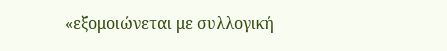«εξομοιώνεται με συλλογική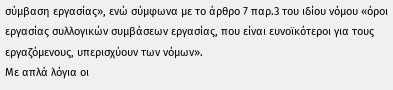σύμβαση εργασίας», ενώ σύμφωνα με το άρθρο 7 παρ.3 του ιδίου νόμου «όροι εργασίας συλλογικών συμβάσεων εργασίας, που είναι ευνοϊκότεροι για τους εργαζόμενους, υπερισχύουν των νόμων».
Με απλά λόγια οι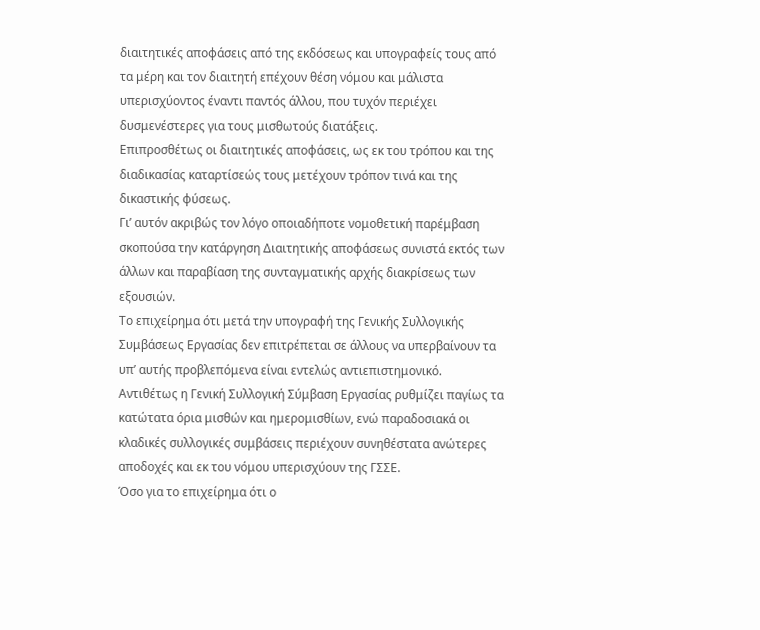διαιτητικές αποφάσεις από της εκδόσεως και υπογραφείς τους από τα μέρη και τον διαιτητή επέχουν θέση νόμου και μάλιστα υπερισχύοντος έναντι παντός άλλου, που τυχόν περιέχει δυσμενέστερες για τους μισθωτούς διατάξεις.
Επιπροσθέτως οι διαιτητικές αποφάσεις, ως εκ του τρόπου και της διαδικασίας καταρτίσεώς τους μετέχουν τρόπον τινά και της δικαστικής φύσεως.
Γι’ αυτόν ακριβώς τον λόγο οποιαδήποτε νομοθετική παρέμβαση σκοπούσα την κατάργηση Διαιτητικής αποφάσεως συνιστά εκτός των άλλων και παραβίαση της συνταγματικής αρχής διακρίσεως των εξουσιών.
Το επιχείρημα ότι μετά την υπογραφή της Γενικής Συλλογικής Συμβάσεως Εργασίας δεν επιτρέπεται σε άλλους να υπερβαίνουν τα υπ’ αυτής προβλεπόμενα είναι εντελώς αντιεπιστημονικό.
Αντιθέτως η Γενική Συλλογική Σύμβαση Εργασίας ρυθμίζει παγίως τα κατώτατα όρια μισθών και ημερομισθίων, ενώ παραδοσιακά οι κλαδικές συλλογικές συμβάσεις περιέχουν συνηθέστατα ανώτερες αποδοχές και εκ του νόμου υπερισχύουν της ΓΣΣΕ.
Όσο για το επιχείρημα ότι ο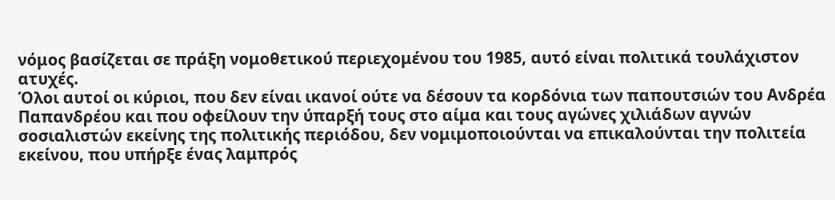νόμος βασίζεται σε πράξη νομοθετικού περιεχομένου του 1985, αυτό είναι πολιτικά τουλάχιστον ατυχές.
Όλοι αυτοί οι κύριοι, που δεν είναι ικανοί ούτε να δέσουν τα κορδόνια των παπουτσιών του Ανδρέα Παπανδρέου και που οφείλουν την ύπαρξή τους στο αίμα και τους αγώνες χιλιάδων αγνών σοσιαλιστών εκείνης της πολιτικής περιόδου, δεν νομιμοποιούνται να επικαλούνται την πολιτεία εκείνου, που υπήρξε ένας λαμπρός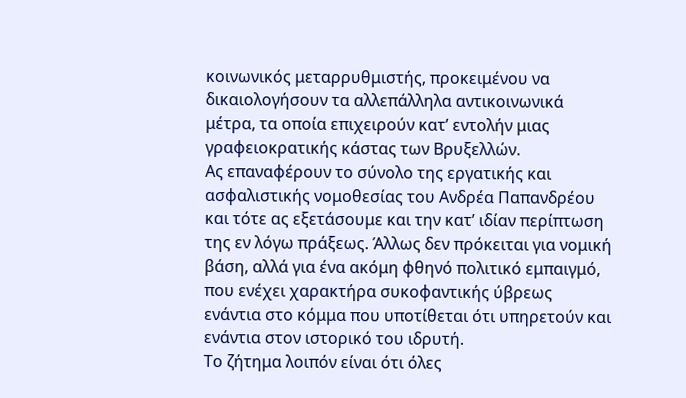κοινωνικός μεταρρυθμιστής, προκειμένου να δικαιολογήσουν τα αλλεπάλληλα αντικοινωνικά μέτρα, τα οποία επιχειρούν κατ’ εντολήν μιας γραφειοκρατικής κάστας των Βρυξελλών.
Ας επαναφέρουν το σύνολο της εργατικής και ασφαλιστικής νομοθεσίας του Ανδρέα Παπανδρέου και τότε ας εξετάσουμε και την κατ’ ιδίαν περίπτωση της εν λόγω πράξεως. Άλλως δεν πρόκειται για νομική βάση, αλλά για ένα ακόμη φθηνό πολιτικό εμπαιγμό, που ενέχει χαρακτήρα συκοφαντικής ύβρεως ενάντια στο κόμμα που υποτίθεται ότι υπηρετούν και ενάντια στον ιστορικό του ιδρυτή.
Το ζήτημα λοιπόν είναι ότι όλες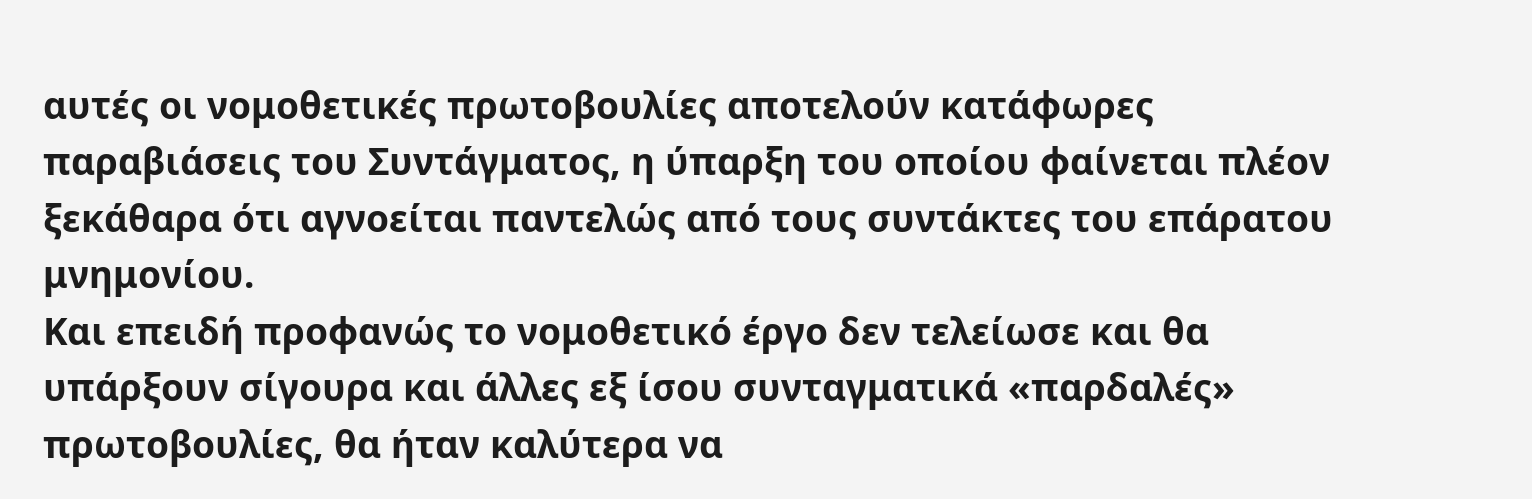αυτές οι νομοθετικές πρωτοβουλίες αποτελούν κατάφωρες παραβιάσεις του Συντάγματος, η ύπαρξη του οποίου φαίνεται πλέον ξεκάθαρα ότι αγνοείται παντελώς από τους συντάκτες του επάρατου μνημονίου.
Και επειδή προφανώς το νομοθετικό έργο δεν τελείωσε και θα υπάρξουν σίγουρα και άλλες εξ ίσου συνταγματικά «παρδαλές» πρωτοβουλίες, θα ήταν καλύτερα να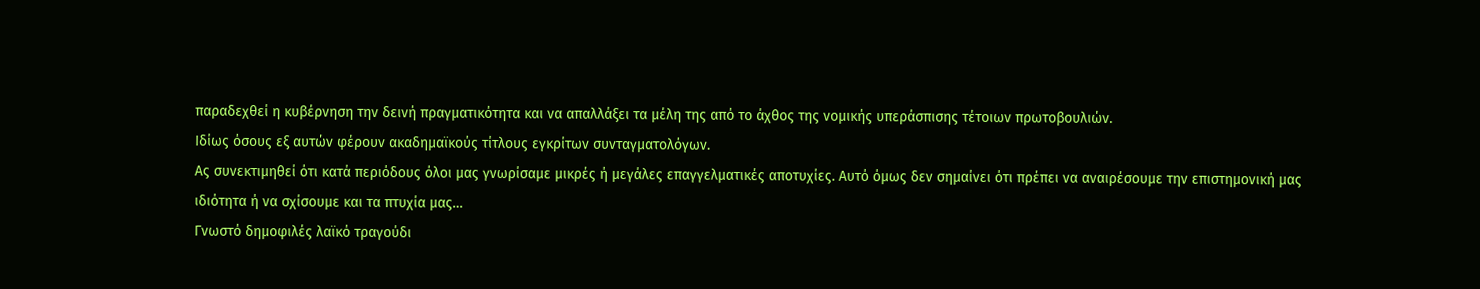παραδεχθεί η κυβέρνηση την δεινή πραγματικότητα και να απαλλάξει τα μέλη της από το άχθος της νομικής υπεράσπισης τέτοιων πρωτοβουλιών.
Ιδίως όσους εξ αυτών φέρουν ακαδημαϊκούς τίτλους εγκρίτων συνταγματολόγων.
Ας συνεκτιμηθεί ότι κατά περιόδους όλοι μας γνωρίσαμε μικρές ή μεγάλες επαγγελματικές αποτυχίες. Αυτό όμως δεν σημαίνει ότι πρέπει να αναιρέσουμε την επιστημονική μας ιδιότητα ή να σχίσουμε και τα πτυχία μας…
Γνωστό δημοφιλές λαϊκό τραγούδι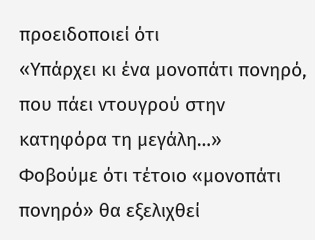προειδοποιεί ότι
«Υπάρχει κι ένα μονοπάτι πονηρό, που πάει ντουγρού στην κατηφόρα τη μεγάλη…»
Φοβούμε ότι τέτοιο «μονοπάτι πονηρό» θα εξελιχθεί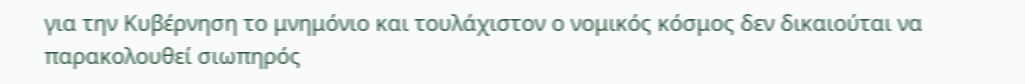για την Κυβέρνηση το μνημόνιο και τουλάχιστον ο νομικός κόσμος δεν δικαιούται να παρακολουθεί σιωπηρός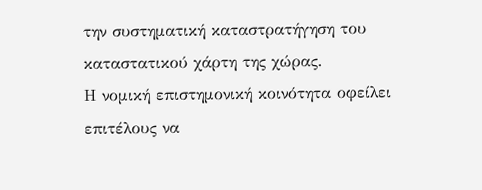την συστηματική καταστρατήγηση του καταστατικού χάρτη της χώρας.
Η νομική επιστημονική κοινότητα οφείλει επιτέλους να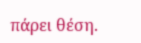πάρει θέση.